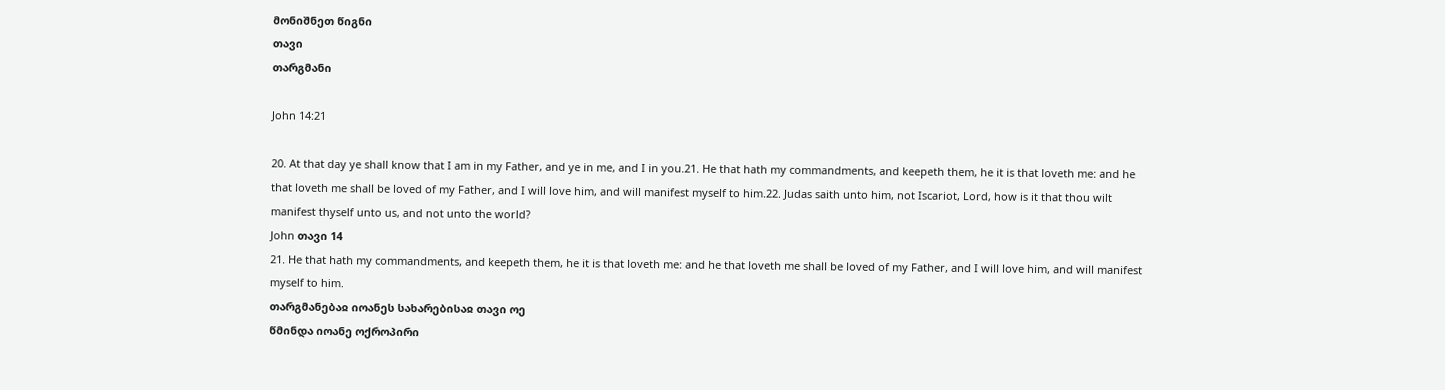მონიშნეთ წიგნი
თავი
თარგმანი

John 14:21

20. At that day ye shall know that I am in my Father, and ye in me, and I in you.21. He that hath my commandments, and keepeth them, he it is that loveth me: and he that loveth me shall be loved of my Father, and I will love him, and will manifest myself to him.22. Judas saith unto him, not Iscariot, Lord, how is it that thou wilt manifest thyself unto us, and not unto the world?
John თავი 14
21. He that hath my commandments, and keepeth them, he it is that loveth me: and he that loveth me shall be loved of my Father, and I will love him, and will manifest myself to him.
თარგმანებაჲ იოანეს სახარებისაჲ თავი ოე
წმინდა იოანე ოქროპირი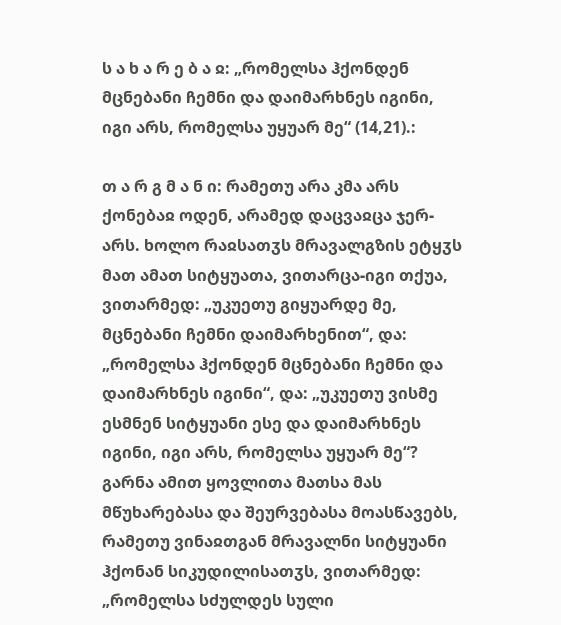ს ა ხ ა რ ე ბ ა ჲ: „რომელსა ჰქონდენ მცნებანი ჩემნი და დაიმარხნეს იგინი, იგი არს, რომელსა უყუარ მე“ (14,21).:

თ ა რ გ მ ა ნ ი: რამეთუ არა კმა არს ქონებაჲ ოდენ, არამედ დაცვაჲცა ჯერ-არს. ხოლო რაჲსათჳს მრავალგზის ეტყჳს მათ ამათ სიტყუათა, ვითარცა-იგი თქუა, ვითარმედ: „უკუეთუ გიყუარდე მე, მცნებანი ჩემნი დაიმარხენით“, და: „რომელსა ჰქონდენ მცნებანი ჩემნი და დაიმარხნეს იგინი“, და: „უკუეთუ ვისმე ესმნენ სიტყუანი ესე და დაიმარხნეს იგინი, იგი არს, რომელსა უყუარ მე“? გარნა ამით ყოვლითა მათსა მას მწუხარებასა და შეურვებასა მოასწავებს, რამეთუ ვინაჲთგან მრავალნი სიტყუანი ჰქონან სიკუდილისათჳს, ვითარმედ: „რომელსა სძულდეს სული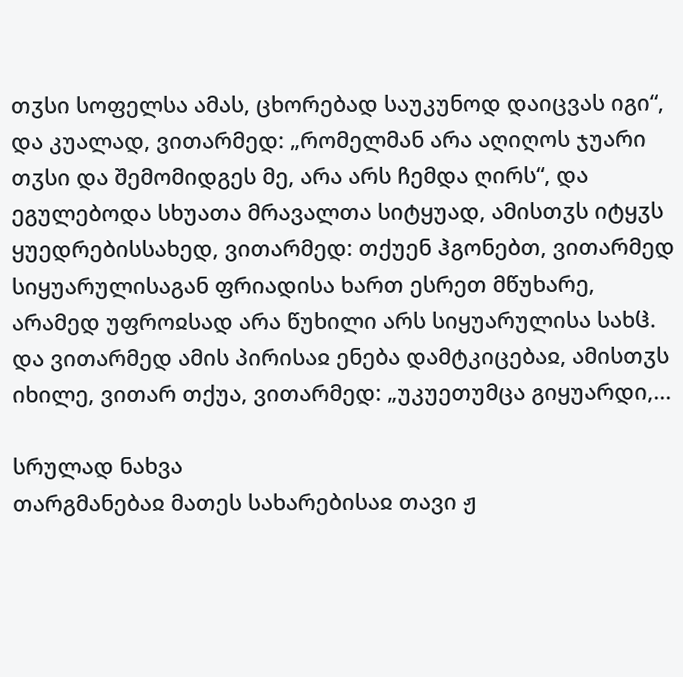თჳსი სოფელსა ამას, ცხორებად საუკუნოდ დაიცვას იგი“, და კუალად, ვითარმედ: „რომელმან არა აღიღოს ჯუარი თჳსი და შემომიდგეს მე, არა არს ჩემდა ღირს“, და ეგულებოდა სხუათა მრავალთა სიტყუად, ამისთჳს იტყჳს ყუედრებისსახედ, ვითარმედ: თქუენ ჰგონებთ, ვითარმედ სიყუარულისაგან ფრიადისა ხართ ესრეთ მწუხარე, არამედ უფროჲსად არა წუხილი არს სიყუარულისა სახჱ. და ვითარმედ ამის პირისაჲ ენება დამტკიცებაჲ, ამისთჳს იხილე, ვითარ თქუა, ვითარმედ: „უკუეთუმცა გიყუარდი,...

სრულად ნახვა
თარგმანებაჲ მათეს სახარებისაჲ თავი ჟ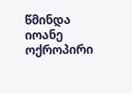წმინდა იოანე ოქროპირი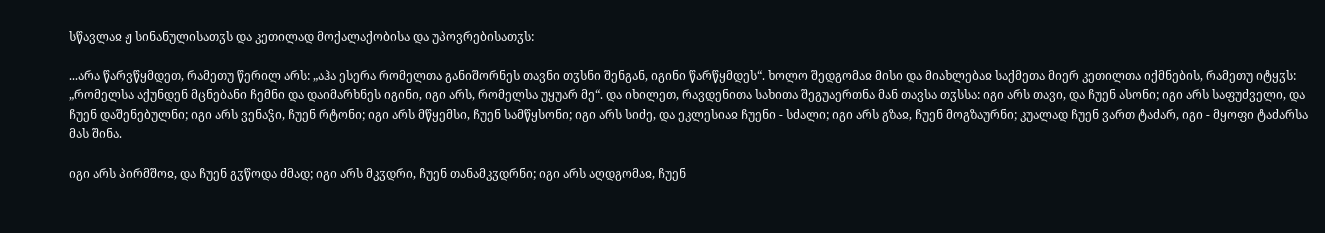სწავლაჲ ჟ სინანულისათჳს და კეთილად მოქალაქობისა და უპოვრებისათჳს:

...არა წარვწყმდეთ, რამეთუ წერილ არს: „აჰა ესერა რომელთა განიშორნეს თავნი თჳსნი შენგან, იგინი წარწყმდეს“. ხოლო შედგომაჲ მისი და მიახლებაჲ საქმეთა მიერ კეთილთა იქმნების, რამეთუ იტყჳს: „რომელსა აქუნდენ მცნებანი ჩემნი და დაიმარხნეს იგინი, იგი არს, რომელსა უყუარ მე“. და იხილეთ, რავდენითა სახითა შეგუაერთნა მან თავსა თჳსსა: იგი არს თავი, და ჩუენ ასონი; იგი არს საფუძველი, და ჩუენ დაშენებულნი; იგი არს ვენაჴი, ჩუენ რტონი; იგი არს მწყემსი, ჩუენ სამწყსონი; იგი არს სიძე, და ეკლესიაჲ ჩუენი - სძალი; იგი არს გზაჲ, ჩუენ მოგზაურნი; კუალად ჩუენ ვართ ტაძარ, იგი - მყოფი ტაძარსა მას შინა.

იგი არს პირმშოჲ, და ჩუენ გჳწოდა ძმად; იგი არს მკჳდრი, ჩუენ თანამკჳდრნი; იგი არს აღდგომაჲ, ჩუენ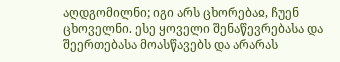აღდგომილნი; იგი არს ცხორებაჲ, ჩუენ ცხოველნი. ესე ყოველი შენაწევრებასა და შეერთებასა მოასწავებს და არარას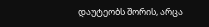დაუტეობს შორის, არცა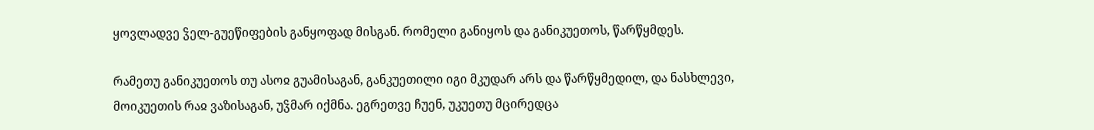ყოვლადვე ჴელ-გუეწიფების განყოფად მისგან. რომელი განიყოს და განიკუეთოს, წარწყმდეს.

რამეთუ განიკუეთოს თუ ასოჲ გუამისაგან, განკუეთილი იგი მკუდარ არს და წარწყმედილ, და ნასხლევი, მოიკუეთის რაჲ ვაზისაგან, უჴმარ იქმნა. ეგრეთვე ჩუენ, უკუეთუ მცირედცა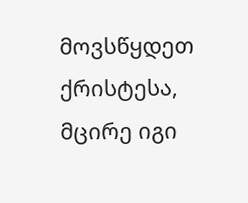მოვსწყდეთ ქრისტესა, მცირე იგი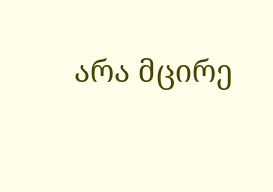არა მცირე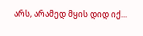არს, არამედ მყის დიდ იქ...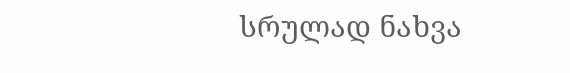სრულად ნახვა